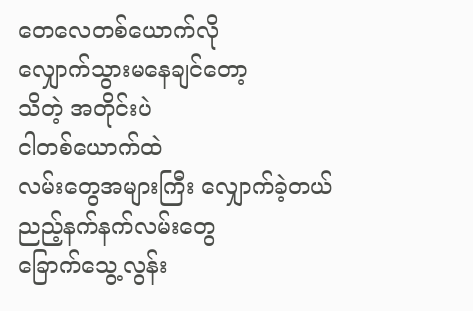တေလေတစ်ယောက်လို
လျှောက်သွားမနေချင်တော့
သိတဲ့ အတိုင်းပဲ
ငါတစ်ယောက်ထဲ
လမ်းတွေအများကြီး လျှောက်ခဲ့တယ်
ညည့်နက်နက်လမ်းတွေ
ခြောက်သွေ့လွန်း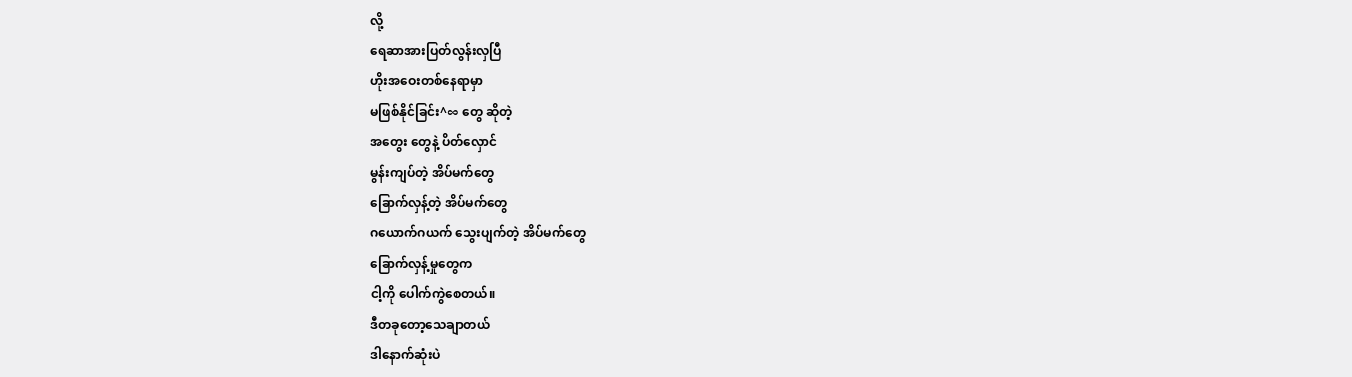လို့
ရေဆာအားပြတ်လွန်းလှပြီ
ဟိုးအဝေးတစ်နေရာမှာ
မဖြစ်နိုင်ခြင်း^∞ တွေ ဆိုတဲ့
အတွေး တွေနဲ့ ပိတ်လှောင်
မွန်းကျပ်တဲ့ အိပ်မက်တွေ
ခြောက်လှန့်တဲ့ အိပ်မက်တွေ
ဂယောက်ဂယက် သွေးပျက်တဲ့ အိပ်မက်တွေ
ခြောက်လှန့်မှုတွေက
ငါ့ကို ပေါက်ကွဲစေတယ်။
ဒီတခုတော့သေချာတယ်
ဒါနောက်ဆုံးပဲ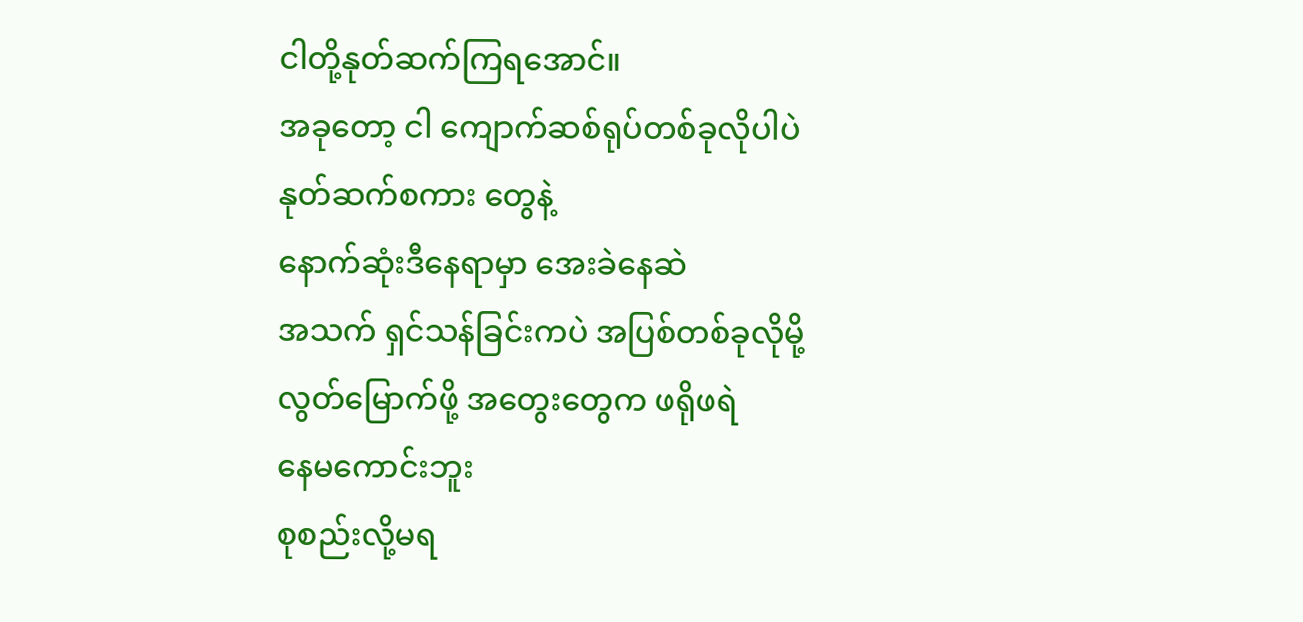ငါတို့နုတ်ဆက်ကြရအောင်။
အခုတော့ ငါ ကျောက်ဆစ်ရုပ်တစ်ခုလိုပါပဲ
နုတ်ဆက်စကား တွေနဲ့
နောက်ဆုံးဒီနေရာမှာ အေးခဲနေဆဲ
အသက် ရှင်သန်ခြင်းကပဲ အပြစ်တစ်ခုလိုမို့
လွတ်မြောက်ဖို့ အတွေးတွေက ဖရိုဖရဲ
နေမကောင်းဘူး
စုစည်းလို့မရ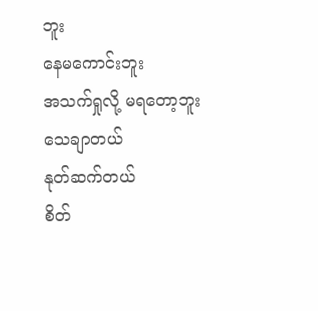ဘူး
နေမကောင်းဘူး
အသက်ရှုလို့ မရတော့ဘူး
သေချာတယ်
နုတ်ဆက်တယ်
စိတ်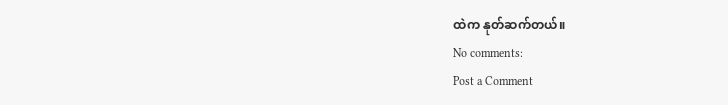ထဲက နုတ်ဆက်တယ်။
No comments:
Post a Comment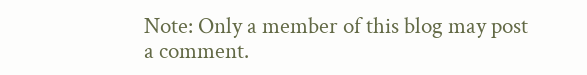Note: Only a member of this blog may post a comment.